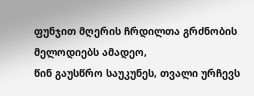ფუნჯით მღერის ჩრდილთა გრძნობის მელოდიებს ამადეო,
წინ გაუსწრო საუკუნეს, თვალი ურჩევს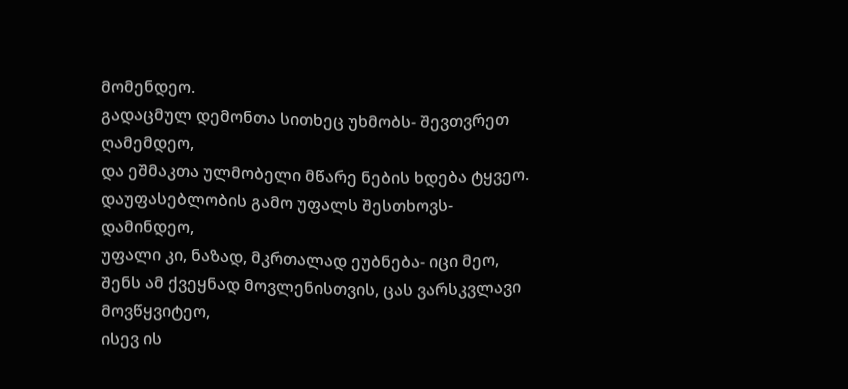მომენდეო.
გადაცმულ დემონთა სითხეც უხმობს- შევთვრეთ ღამემდეო,
და ეშმაკთა ულმობელი მწარე ნების ხდება ტყვეო.
დაუფასებლობის გამო უფალს შესთხოვს-დამინდეო,
უფალი კი, ნაზად, მკრთალად ეუბნება- იცი მეო,
შენს ამ ქვეყნად მოვლენისთვის, ცას ვარსკვლავი მოვწყვიტეო,
ისევ ის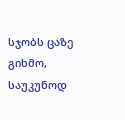სჯობს ცაზე გიხმო, საუკუნოდ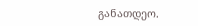განათდეო.